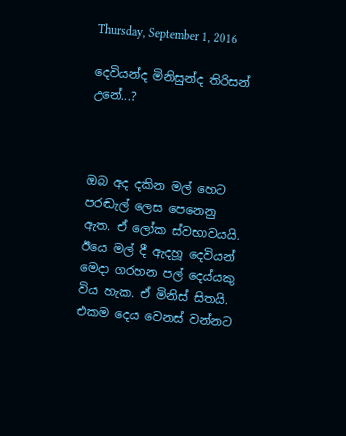Thursday, September 1, 2016

දෙවියන්ද මිනිසුන්ද තිරිසන් උනේ...?



ඔබ අද දකින මල් හෙට පරඬැල් ලෙස පෙනෙනු ඇත. ඒ ලෝක ස්වභාවයයි. ඊයෙ මල් දී ඇදහූ දෙවියන් මෙදා ගරහන පල් දෙය්යකු විය හැක. ඒ මිනිස් සිතයි. එකම දෙය වෙනස් වන්නට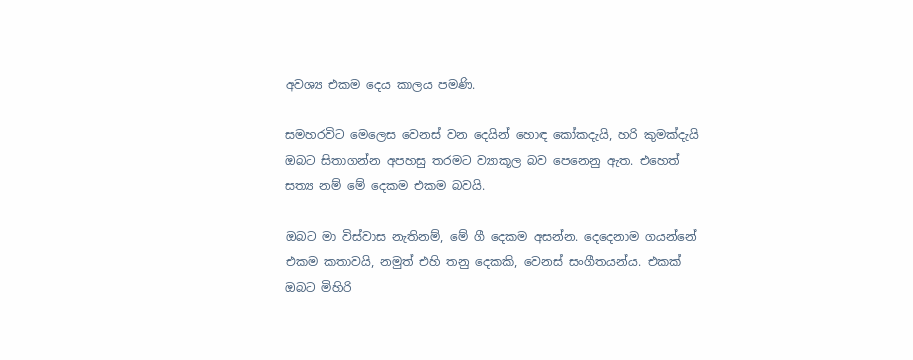අවශ්‍ය එකම දෙය කාලය පමණි.

සමහරවිට මෙලෙස වෙනස් වන දෙයින් හොඳ කෝකදැයි, හරි කුමක්දැයි ඔබට සිතාගන්න අපහසු තරමට ව්‍යාකූල බව පෙනෙනු ඇත. එහෙත් සත්‍ය නම් මේ දෙකම එකම බවයි.

ඔබට මා විස්වාස නැතිනම්, මේ ගී දෙකම අසන්න. දෙදෙනාම ගයන්නේ එකම කතාවයි, නමුත් එහි තනු දෙකකි, වෙනස් සංගීතයන්ය. එකක් ඔබට මිහිරි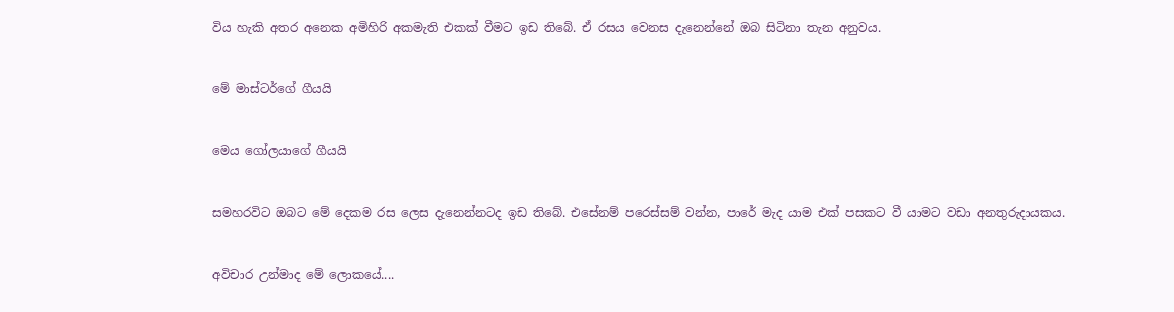විය හැකි අතර අනෙක අමිහිරි අකමැති එකක් වීමට ඉඩ තිබේ. ඒ රසය වෙනස දැනෙන්නේ ඔබ සිටිනා තැන අනුවය.


මේ මාස්ටර්ගේ ගීයයි


මෙය ගෝලයාගේ ගීයයි


සමහරවිට ඔබට මේ දෙකම රස ලෙස දැනෙන්නටද ඉඩ තිබේ. එසේනම් පරෙස්සම් වන්න, පාරේ මැද යාම එක් පසකට වී යාමට වඩා අනතුරුදායකය.


අවිචාර උන්මාද මේ ලොකයේ....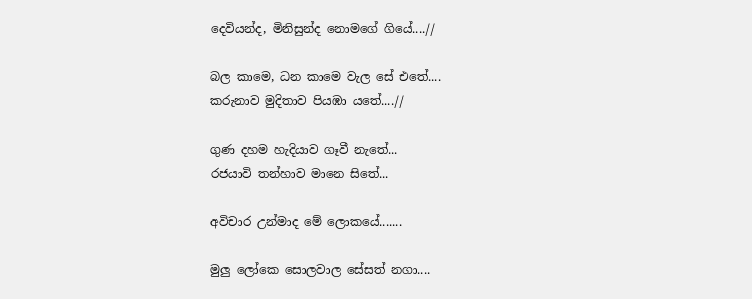දෙවියන්ද, මිනිසුන්ද නොමගේ ගියේ....//

බල කාමෙ, ධන කාමෙ වැල සේ එතේ....
කරුනාව මුදිතාව පියඹා යතේ....//

ගුණ දහම හැදියාව ගෑවී නැතේ...
රජයාවි තන්හාව මානෙ සිතේ...

අවිචාර උන්මාද මේ ලොකයේ.......

මුලු ලෝකෙ සොලවාල සේසත් නගා....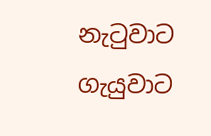නැටුවාට ගැයුවාට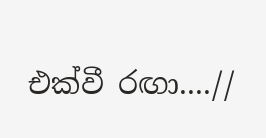එක්වී රඟා....//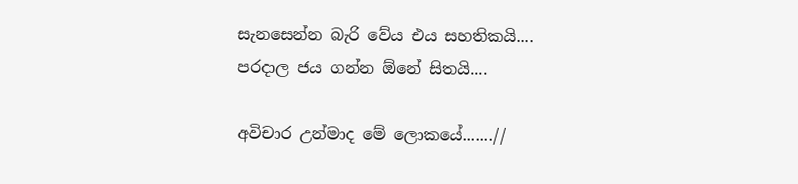සැනසෙන්න බැරි වේය එය සහතිකයි....
පරදාල ජය ගන්න ඕනේ සිතයි....

අවිචාර උන්මාද මේ ලොකයේ.......//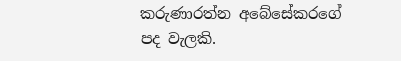කරුණාරත්න අබේසේකරගේ පද වැලකි.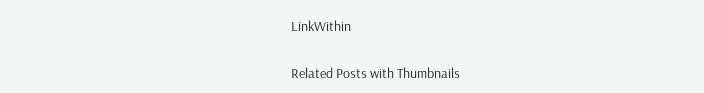LinkWithin

Related Posts with Thumbnails